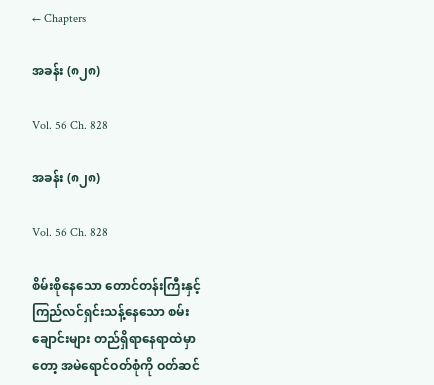← Chapters

အခန်း (၈၂၈)

Vol. 56 Ch. 828

အခန်း (၈၂၈)

Vol. 56 Ch. 828

စိမ်းစိုနေသော တောင်တန်းကြီးနှင့် ကြည်လင်ရှင်းသန့်နေသော စမ်းချောင်းများ တည်ရှိရာနေရာထဲမှာတော့ အမဲရောင်ဝတ်စုံကို ဝတ်ဆင်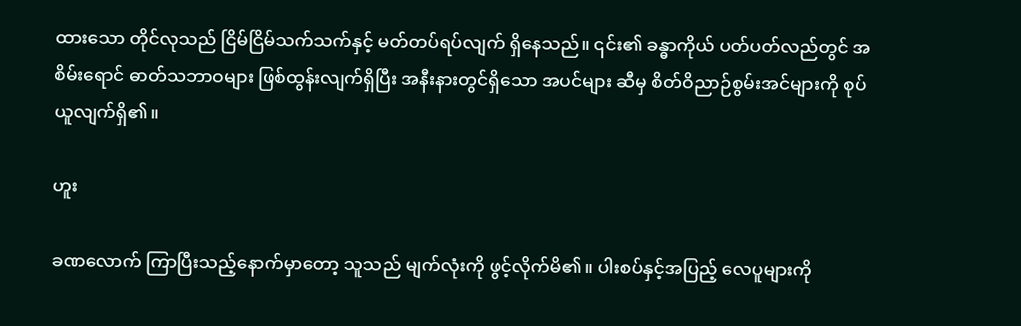ထားသော တိုင်လုသည် ငြိမ်ငြိမ်သက်သက်နှင့် မတ်တပ်ရပ်လျက် ရှိနေသည်။ ၎င်း၏ ခန္ဓာကိုယ် ပတ်ပတ်လည်တွင် အစိမ်းရောင် ဓာတ်သဘာဝများ ဖြစ်ထွန်းလျက်ရှိပြီး အနီးနားတွင်ရှိသော အပင်များ ဆီမှ စိတ်ဝိညာဉ်စွမ်းအင်များကို စုပ်ယူလျက်ရှိ၏။

ဟူး

ခဏလောက် ကြာပြီးသည့်နောက်မှာတော့ သူသည် မျက်လုံးကို ဖွင့်လိုက်မိ၏။ ပါးစပ်နှင့်အပြည့် လေပူများကို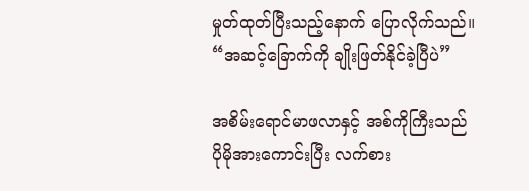မှုတ်ထုတ်ပြီးသည့်နောက် ပြောလိုက်သည်။ “အဆင့်ခြောက်ကို ချိုးဖြတ်နိုင်ခဲ့ပြီပဲ”

အစိမ်းရောင်မာဖလာနှင့် အစ်ကိုကြီးသည် ပိုမိုအားကောင်းပြီး လက်စား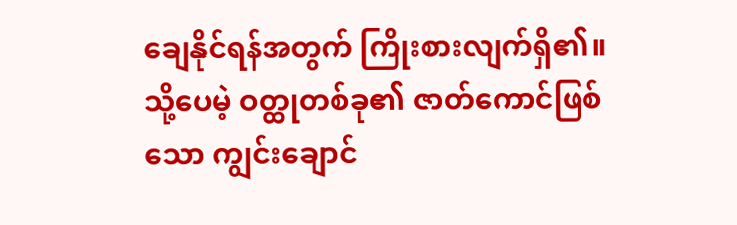ချေနိုင်ရန်အတွက် ကြိုးစားလျက်ရှိ၏။ သို့ပေမဲ့ ဝတ္ထုတစ်ခု၏ ဇာတ်ကောင်ဖြစ်သော ကျွင်းချောင်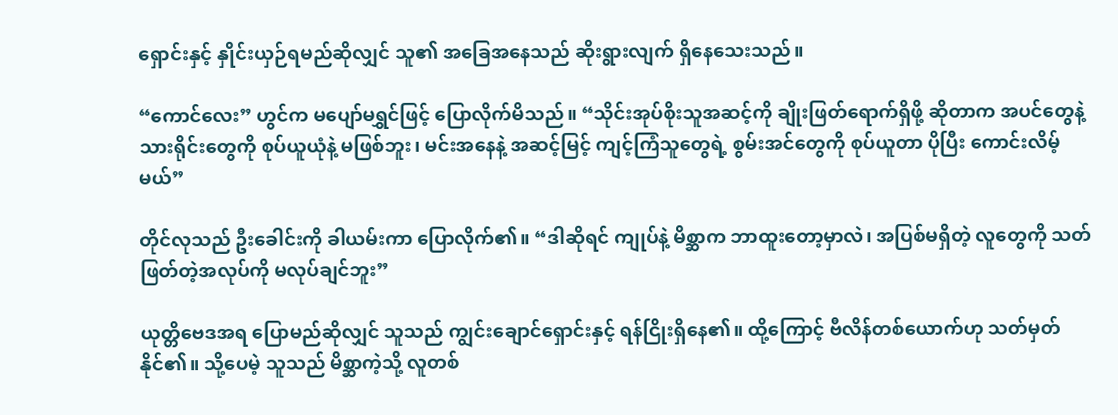ရှောင်းနှင့် နှိုင်းယှဉ်ရမည်ဆိုလျှင် သူ၏ အခြေအနေသည် ဆိုးရွားလျက် ရှိနေသေးသည်။

“ကောင်လေး” ဟွင်က မပျော်မရွှင်ဖြင့် ပြောလိုက်မိသည်။ “သိုင်းအုပ်စိုးသူအဆင့်ကို ချိုးဖြတ်ရောက်ရှိဖို့ ဆိုတာက အပင်တွေနဲ့ သားရိုင်းတွေကို စုပ်ယူယုံနဲ့ မဖြစ်ဘူး၊ မင်းအနေနဲ့ အဆင့်မြင့် ကျင့်ကြံသူတွေရဲ့ စွမ်းအင်တွေကို စုပ်ယူတာ ပိုပြီး ကောင်းလိမ့်မယ်”

တိုင်လုသည် ဦးခေါင်းကို ခါယမ်းကာ ပြောလိုက်၏။ “ဒါဆိုရင် ကျုပ်နဲ့ မိစ္ဆာက ဘာထူးတော့မှာလဲ၊ အပြစ်မရှိတဲ့ လူတွေကို သတ်ဖြတ်တဲ့အလုပ်ကို မလုပ်ချင်ဘူး”

ယုတ္တိဗေဒအရ ပြောမည်ဆိုလျှင် သူသည် ကျွင်းချောင်ရှောင်းနှင့် ရန်ငြိုးရှိနေ၏။ ထို့ကြောင့် ဗီလိန်တစ်ယောက်ဟု သတ်မှတ်နိုင်၏။ သို့ပေမဲ့ သူသည် မိစ္ဆာကဲ့သို့ လူတစ်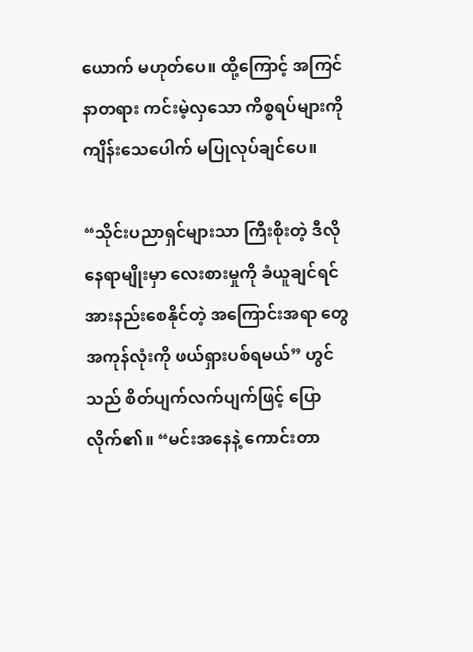ယောက် မဟုတ်ပေ။ ထို့ကြောင့် အကြင်နာတရား ကင်းမဲ့လှသော ကိစ္စရပ်များကို ကျိန်းသေပေါက် မပြုလုပ်ချင်ပေ။

“သိုင်းပညာရှင်များသာ ကြီးစိုးတဲ့ ဒီလိုနေရာမျိုးမှာ လေးစားမှုကို ခံယူချင်ရင် အားနည်းစေနိုင်တဲ့ အကြောင်းအရာ တွေအကုန်လုံးကို ဖယ်ရှားပစ်ရမယ်” ဟွင်သည် စိတ်ပျက်လက်ပျက်ဖြင့် ပြောလိုက်၏။ “မင်းအနေနဲ့ ကောင်းတာ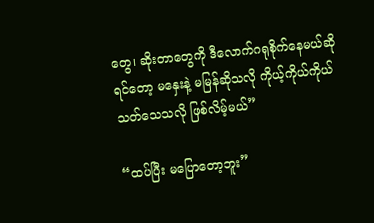တွေ၊ ဆိုးတာတွေကို ဒီလောက်ဂရုစိုက်နေမယ်ဆိုရင်တော့ မနှေးနဲ့ မမြန်ဆိုသလို ကိုယ့်ကိုယ်ကိုယ် သတ်သေသလို ဖြစ်လိမ့်မယ်”

“ထပ်ပြီး မပြောတော့ဘူး”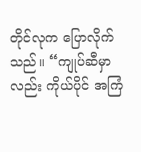တိုင်လုက ပြောလိုက်သည်။ “ကျုပ်ဆီမှာလည်း ကိုယ်ပိုင် အကြံ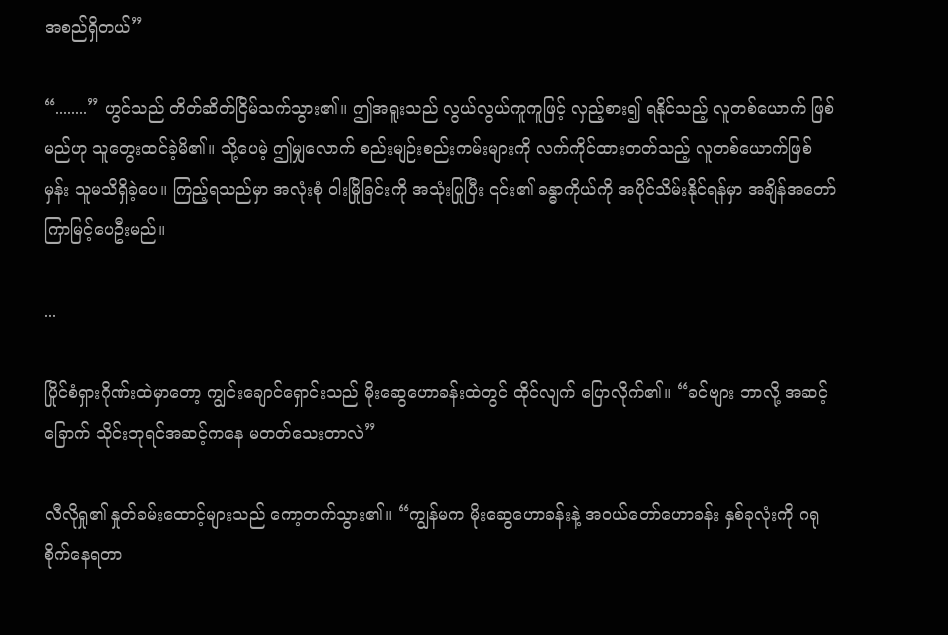အစည်ရှိတယ်”

“........” ဟွင်သည် တိတ်ဆိတ်ငြိမ်သက်သွား၏။ ဤအရူးသည် လွယ်လွယ်ကူကူဖြင့် လှည့်စား၍ ရနိုင်သည့် လူတစ်ယောက် ဖြစ်မည်ဟု သူတွေးထင်ခဲ့မိ၏။ သို့ပေမဲ့ ဤမျှလောက် စည်းမျဉ်းစည်းကမ်းများကို လက်ကိုင်ထားတတ်သည့် လူတစ်ယောက်ဖြစ်မှန်း သူမသိရှိခဲ့ပေ။ ကြည့်ရသည်မှာ အလုံးစုံ ဝါးမြိုခြင်းကို အသုံးပြုပြီး ၎င်း၏ ခန္ဓာကိုယ်ကို အပိုင်သိမ်းနိုင်ရန်မှာ အချိန်အတော်ကြာမြင့်ပေဦးမည်။

...

ပြိုင်စံရှားဂိုဏ်းထဲမှာတော့ ကျွင်းချောင်ရှောင်းသည် မိုးဆွေဟောခန်းထဲတွင် ထိုင်လျက် ပြောလိုက်၏။ “ခင်ဗျား ဘာလို့ အဆင့်ခြောက် သိုင်းဘုရင်အဆင့်ကနေ မတတ်သေးတာလဲ”

လီလိုရှု၏ နှုတ်ခမ်းထောင့်များသည် ကော့တက်သွား၏။ “ကျွန်မက မိုးဆွေဟောခန်းနဲ့ အဝယ်တော်ဟောခန်း နှစ်ခုလုံးကို ဂရုစိုက်နေရတာ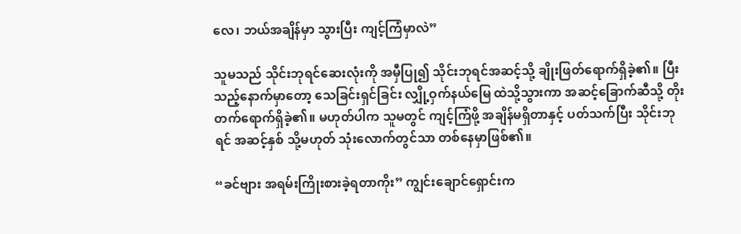လေ၊ ဘယ်အချိန်မှာ သွားပြီး ကျင့်ကြံမှာလဲ”

သူမသည် သိုင်းဘုရင်ဆေးလုံးကို အမှီပြု၍ သိုင်းဘုရင်အဆင့်သို့ ချိုးဖြတ်ရောက်ရှိခဲ့၏။ ပြီးသည့်နောက်မှာတော့ သေခြင်းရှင်ခြင်း လျှို့ဝှက်နယ်မြေ ထဲသို့သွားကာ အဆင့်ခြောက်ဆီသို့ တိုးတက်ရောက်ရှိခဲ့၏။ မဟုတ်ပါက သူမတွင် ကျင့်ကြံဖို့ အချိန်မရှိတာနှင့် ပတ်သက်ပြီး သိုင်းဘုရင် အဆင့်နှစ် သို့မဟုတ် သုံးလောက်တွင်သာ တစ်နေမှာဖြစ်၏။

“ခင်ဗျား အရမ်းကြိုးစားခဲ့ရတာကိုး” ကျွင်းချောင်ရှောင်းက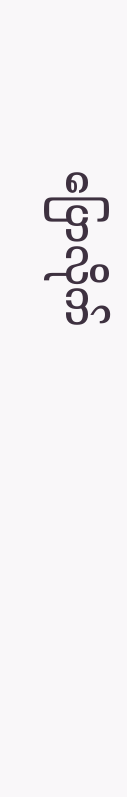ပြောလိုက်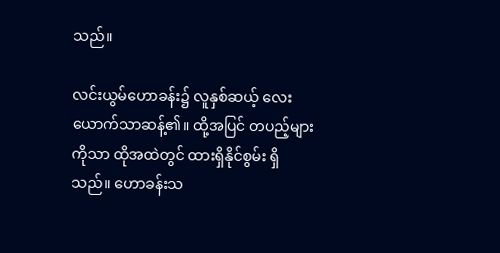သည်။

လင်းယွမ်ဟောခန်း၌ လူနှစ်ဆယ့် လေးယောက်သာဆန့်၏။ ထို့အပြင် တပည့်များကိုသာ ထိုအထဲတွင် ထားရှိနိုင်စွမ်း ရှိသည်။ ဟောခန်းသ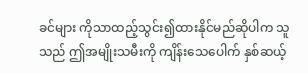ခင်များ ကိုသာထည့်သွင်း၍ထားနိုင်မည်ဆိုပါက သူသည် ဤအမျိုးသမီးကို ကျိန်းသေပေါက် နှစ်ဆယ့်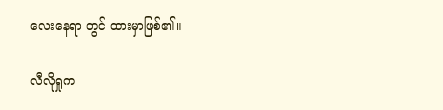လေးနေရာ တွင် ထားမှာဖြစ်၏။

လီလိုရှုက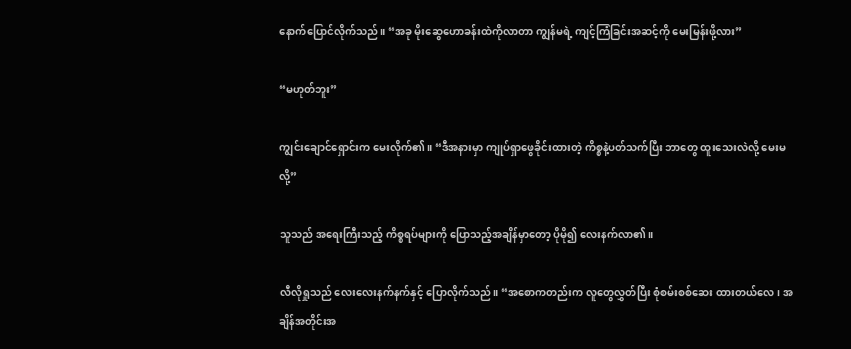နောက်ပြောင်လိုက်သည်။ “အခု မိုးဆွေဟောခန်းထဲကိုလာတာ ကျွန်မရဲ့ ကျင့်ကြံခြင်းအဆင့်ကို မေးမြန်းဖို့လား”

“မဟုတ်ဘူး”

ကျွင်းချောင်ရှောင်းက မေးလိုက်၏။ “ဒီအနားမှာ ကျုပ်ရှာဖွေခိုင်းထားတဲ့ ကိစ္စနဲ့ပတ်သက်ပြီး ဘာတွေ ထူးသေးလဲလို့ မေးမလို့”

သူသည် အရေးကြီးသည့် ကိစ္စရပ်များကို ပြောသည့်အချိန်မှာတော့ ပိုမို၍ လေးနက်လာ၏။

လီလိုရှုသည် လေးလေးနက်နက်နှင့် ပြောလိုက်သည်။ “အစောကတည်းက လူတွေလွှတ်ပြီး စုံစမ်းစစ်ဆေး ထားတယ်လေ၊ အချိန်အတိုင်းအ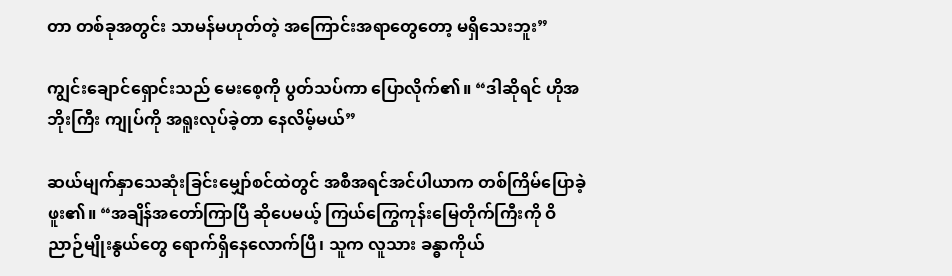တာ တစ်ခုအတွင်း သာမန်မဟုတ်တဲ့ အကြောင်းအရာတွေတော့ မရှိသေးဘူး”

ကျွင်းချောင်ရှောင်းသည် မေးစေ့ကို ပွတ်သပ်ကာ ပြောလိုက်၏။ “ဒါဆိုရင် ဟိုအဘိုးကြီး ကျုပ်ကို အရူးလုပ်ခဲ့တာ နေလိမ့်မယ်”

ဆယ်မျက်နှာသေဆုံးခြင်းမျှော်စင်ထဲတွင် အစီအရင်အင်ပါယာက တစ်ကြိမ်ပြောခဲ့ဖူး၏။ “အချိန်အတော်ကြာပြီ ဆိုပေမယ့် ကြယ်ကြွေကုန်းမြေတိုက်ကြီးကို ဝိညာဉ်မျိုးနွယ်တွေ ရောက်ရှိနေလောက်ပြီ၊ သူက လူသား ခန္ဓာကိုယ်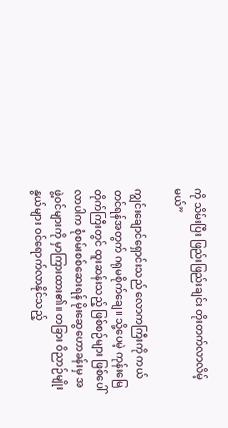ကို သိမ်းပြီး ဖြည်းဖြည်းချင်း တိုးတက်လာလိမ့်မယ်”

ကျွင်းချောင်ရှောင်းသည် လောကကြီးကို ကယ်တင်ရန်အတွက် ဂရုမစိုက်ချေ။ သို့ပေမဲ့ ကုန်းမြေတိုက်ကြီးတွင် ထူးဆန်းသည့် ဖြစ်စဉ်များ ဖြစ်ပေါ်လာပါက စုံစမ်းစစ်ဆေးရန် မိုးဆွေဟောခန်းမှ အဖွဲ့ဝင်များကို မှာကြားထား၏။ တခြား ဝိညာဉ်မျိုးနွယ်များ ဝင်ရောက်လာနိုင်သည့်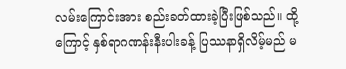လမ်းကြောင်းအား စည်းခတ်ထားခဲ့ပြီးဖြစ်သည်။ ထို့ကြောင့် နှစ်ရာဂဏန်းနီးပါးခန့် ပြဿနာရှိလိမ့်မည် မ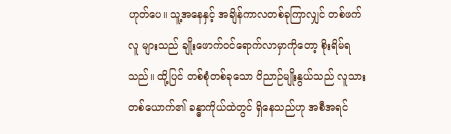ဟုတ်ပေ။ သူ့အနေနှင့် အချိန်ကာလတစ်ခုကြာလျှင် တစ်ဖက်လူ များသည် ချိုးဖောက်ဝင်ရောက်လာမှာကိုတော့ စိုးရိမ်ရသည်။ ထို့ပြင် တစ်စုံတစ်ခုသော ဝိညာဉ်မျိုးနွယ်သည် လူသားတစ်ယောက်၏ ခန္ဓာကိုယ်ထဲတွင် ရှိနေသည်ဟု အစီအရင်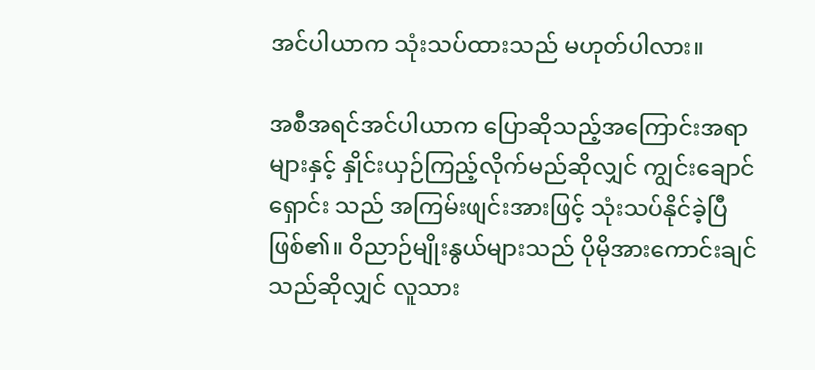အင်ပါယာက သုံးသပ်ထားသည် မဟုတ်ပါလား။

အစီအရင်အင်ပါယာက ပြောဆိုသည့်အကြောင်းအရာများနှင့် နှိုင်းယှဉ်ကြည့်လိုက်မည်ဆိုလျှင် ကျွင်းချောင်ရှောင်း သည် အကြမ်းဖျင်းအားဖြင့် သုံးသပ်နိုင်ခဲ့ပြီဖြစ်၏။ ဝိညာဉ်မျိုးနွယ်များသည် ပိုမိုအားကောင်းချင်သည်ဆိုလျှင် လူသား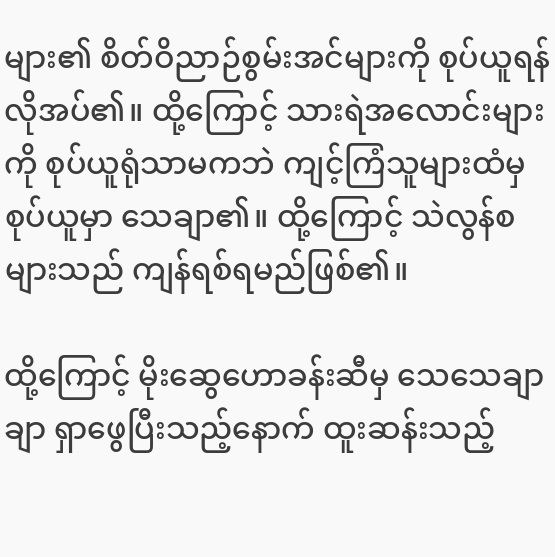များ၏ စိတ်ဝိညာဉ်စွမ်းအင်များကို စုပ်ယူရန် လိုအပ်၏။ ထို့ကြောင့် သားရဲအလောင်းများကို စုပ်ယူရုံသာမကဘဲ ကျင့်ကြံသူများထံမှ စုပ်ယူမှာ သေချာ၏။ ထို့ကြောင့် သဲလွန်စများသည် ကျန်ရစ်ရမည်ဖြစ်၏။

ထို့ကြောင့် မိုးဆွေဟောခန်းဆီမှ သေသေချာချာ ရှာဖွေပြီးသည့်နောက် ထူးဆန်းသည့်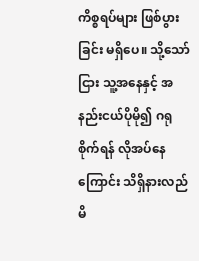ကိစ္စရပ်များ ဖြစ်ပွားခြင်း မရှိပေ။ သို့သော်ငြား သူ့အနေနှင့် အနည်းငယ်ပိုမို၍ ဂရုစိုက်ရန် လိုအပ်နေကြောင်း သိရှိနားလည်မိ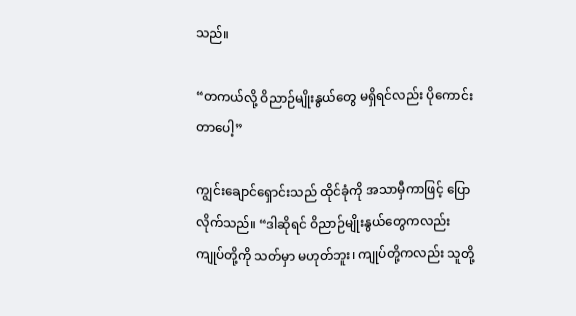သည်။

“တကယ်လို့ ဝိညာဉ်မျိုးနွယ်တွေ မရှိရင်လည်း ပိုကောင်းတာပေါ့”

ကျွင်းချောင်ရှောင်းသည် ထိုင်ခုံကို အသာမှီကာဖြင့် ပြောလိုက်သည်။ “ဒါဆိုရင် ဝိညာဉ်မျိုးနွယ်တွေကလည်း ကျုပ်တို့ကို သတ်မှာ မဟုတ်ဘူး၊ ကျုပ်တို့ကလည်း သူတို့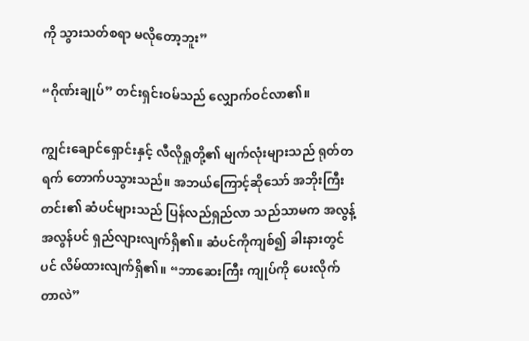ကို သွားသတ်စရာ မလိုတော့ဘူး”

“ဂိုဏ်းချုပ်” တင်းရှင်းဝမ်သည် လျှောက်ဝင်လာ၏။

ကျွင်းချောင်ရှောင်းနှင့် လီလိုရှုတို့၏ မျက်လုံးများသည် ရုတ်တရက် တောက်ပသွားသည်။ အဘယ်ကြောင့်ဆိုသော် အဘိုးကြီးတင်း၏ ဆံပင်များသည် ပြန်လည်ရှည်လာ သည်သာမက အလွန့်အလွန်ပင် ရှည်လျားလျက်ရှိ၏။ ဆံပင်ကိုကျစ်၍ ခါးနားတွင်ပင် လိမ်ထားလျက်ရှိ၏။ “ဘာဆေးကြီး ကျုပ်ကို ပေးလိုက်တာလဲ”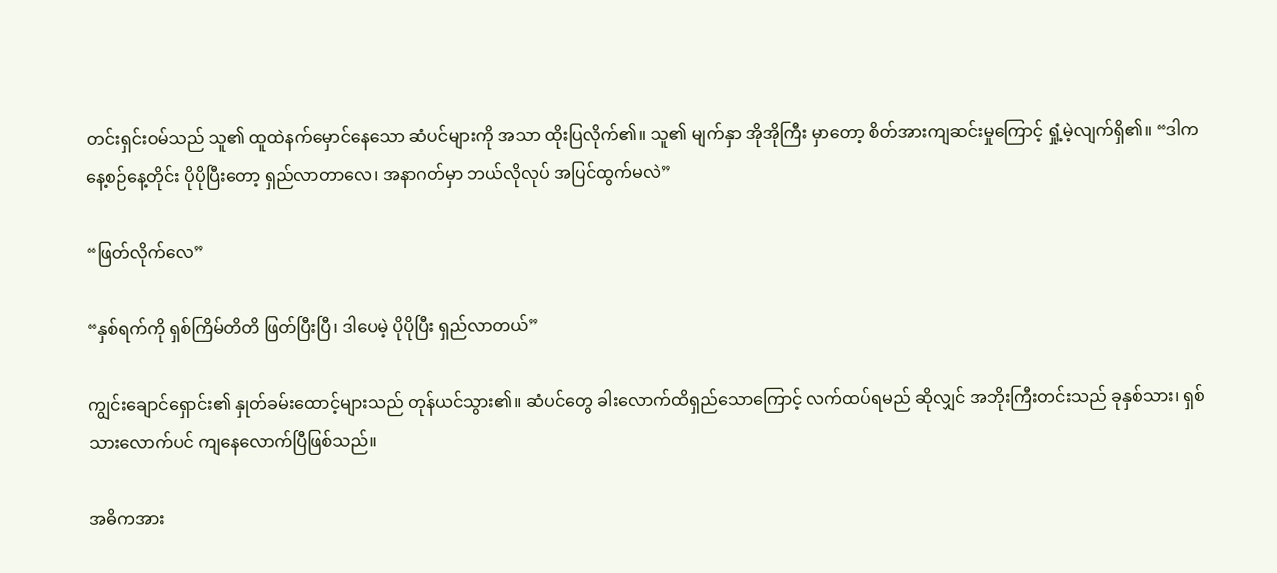တင်းရှင်းဝမ်သည် သူ၏ ထူထဲနက်မှောင်နေသော ဆံပင်များကို အသာ ထိုးပြလိုက်၏။ သူ၏ မျက်နှာ အိုအိုကြီး မှာတော့ စိတ်အားကျဆင်းမှုကြောင့် ရှုံ့မဲ့လျက်ရှိ၏။ “ဒါကနေ့စဉ်နေ့တိုင်း ပိုပိုပြီးတော့ ရှည်လာတာလေ၊ အနာဂတ်မှာ ဘယ်လိုလုပ် အပြင်ထွက်မလဲ”

“ဖြတ်လိုက်လေ”

“နှစ်ရက်ကို ရှစ်ကြိမ်တိတိ ဖြတ်ပြီးပြီ၊ ဒါပေမဲ့ ပိုပိုပြီး ရှည်လာတယ်”

ကျွင်းချောင်ရှောင်း၏ နှုတ်ခမ်းထောင့်များသည် တုန်ယင်သွား၏။ ဆံပင်တွေ ခါးလောက်ထိရှည်သောကြောင့် လက်ထပ်ရမည် ဆိုလျှင် အဘိုးကြီးတင်းသည် ခုနှစ်သား၊ ရှစ်သားလောက်ပင် ကျနေလောက်ပြီဖြစ်သည်။

အဓိကအား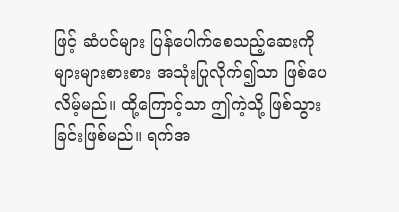ဖြင့် ဆံပင်များ ပြန်ပေါက်စေသည့်ဆေးကို များများစားစား အသုံးပြုလိုက်၍သာ ဖြစ်ပေလိမ့်မည်။ ထို့ကြောင့်သာ ဤကဲ့သို့ ဖြစ်သွားခြင်းဖြစ်မည်။ ရက်အ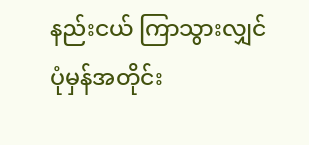နည်းငယ် ကြာသွားလျှင် ပုံမှန်အတိုင်း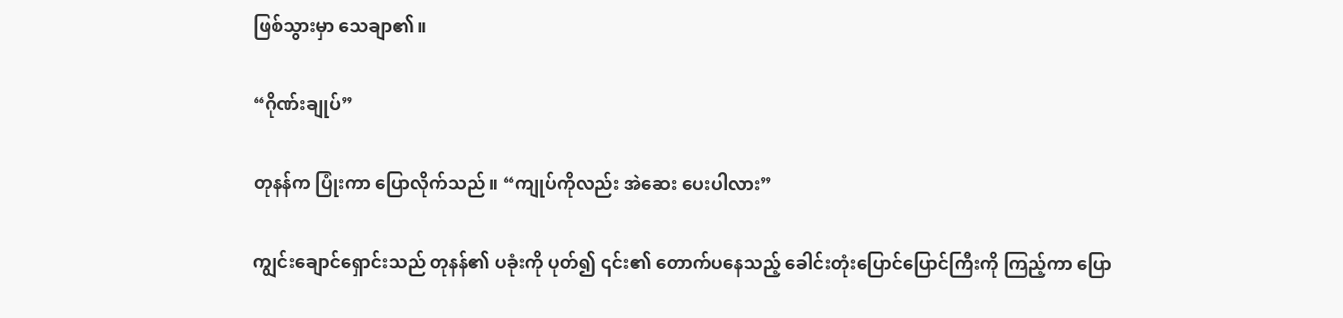ဖြစ်သွားမှာ သေချာ၏။

“ဂိုဏ်းချုပ်”

တုနန်က ပြုံးကာ ပြောလိုက်သည်။ “ကျုပ်ကိုလည်း အဲဆေး ပေးပါလား”

ကျွင်းချောင်ရှောင်းသည် တုနန်၏ ပခုံးကို ပုတ်၍ ၎င်း၏ တောက်ပနေသည့် ခေါင်းတုံးပြောင်ပြောင်ကြီးကို ကြည့်ကာ ပြော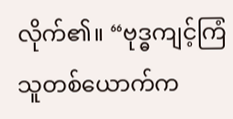လိုက်၏။ “ဗုဒ္ဓကျင့်ကြံသူတစ်ယောက်က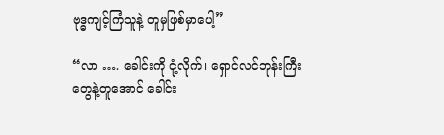ဗုဒ္ဓကျင့်ကြံသူနဲ့ တူမှဖြစ်မှာပေါ့”

“လာ …. ခေါင်းကို ငုံ့လိုက်၊ ရှောင်လင်ဘုန်းကြီးတွေနဲ့တူအောင် ခေါင်း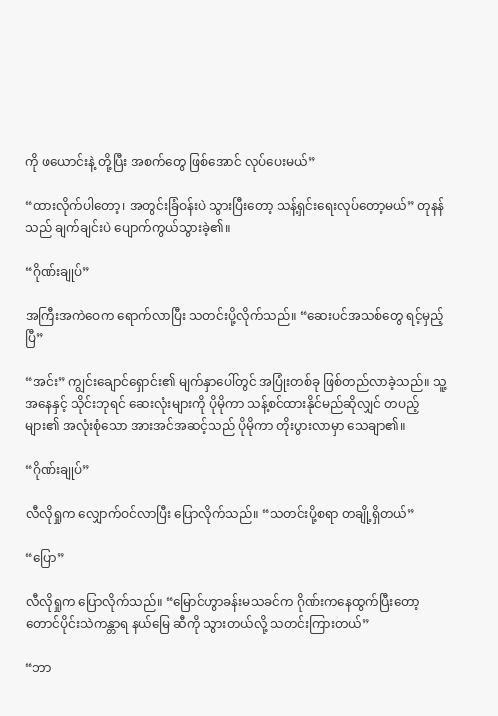ကို ဖယောင်းနဲ့ တို့ပြီး အစက်တွေ ဖြစ်အောင် လုပ်ပေးမယ်”

“ထားလိုက်ပါတော့၊ အတွင်းခြံဝန်းပဲ သွားပြီးတော့ သန့်ရှင်းရေးလုပ်တော့မယ်” တုနန်သည် ချက်ချင်းပဲ ပျောက်ကွယ်သွားခဲ့၏။

“ဂိုဏ်းချုပ်”

အကြီးအကဲဝေက ရောက်လာပြီး သတင်းပို့လိုက်သည်။ “ဆေးပင်အသစ်တွေ ရင့်မှည့်ပြီ”

“အင်း” ကျွင်းချောင်ရှောင်း၏ မျက်နှာပေါ်တွင် အပြုံးတစ်ခု ဖြစ်တည်လာခဲ့သည်။ သူ့အနေနှင့် သိုင်းဘုရင် ဆေးလုံးများကို ပိုမိုကာ သန့်စင်ထားနိုင်မည်ဆိုလျှင် တပည့်များ၏ အလုံးစုံသော အားအင်အဆင့်သည် ပိုမိုကာ တိုးပွားလာမှာ သေချာ၏။

“ဂိုဏ်းချုပ်”

လီလိုရှုက လျှောက်ဝင်လာပြီး ပြောလိုက်သည်။ “သတင်းပို့စရာ တချို့ရှိတယ်”

“ပြော”

လီလိုရှုက ပြောလိုက်သည်။ “မြောင်ဟွာခန်းမသခင်က ဂိုဏ်းကနေထွက်ပြီးတော့ တောင်ပိုင်းသဲကန္တာရ နယ်မြေ ဆီကို သွားတယ်လို့ သတင်းကြားတယ်”

“ဘာ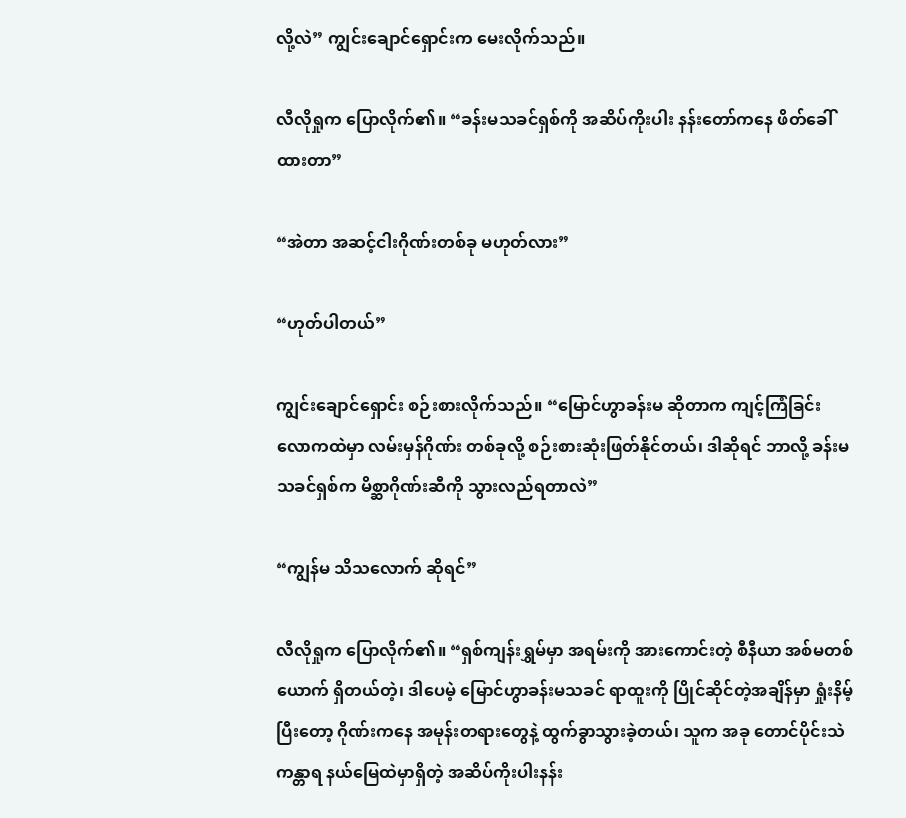လို့လဲ” ကျွင်းချောင်ရှောင်းက မေးလိုက်သည်။

လီလိုရှုက ပြောလိုက်၏။ “ခန်းမသခင်ရှစ်ကို အဆိပ်ကိုးပါး နန်းတော်ကနေ ဖိတ်ခေါ်ထားတာ”

“အဲတာ အဆင့်ငါးဂိုဏ်းတစ်ခု မဟုတ်လား”

“ဟုတ်ပါတယ်”

ကျွင်းချောင်ရှောင်း စဉ်းစားလိုက်သည်။ “မြောင်ဟွာခန်းမ ဆိုတာက ကျင့်ကြံခြင်းလောကထဲမှာ လမ်းမှန်ဂိုဏ်း တစ်ခုလို့ စဉ်းစားဆုံးဖြတ်နိုင်တယ်၊ ဒါဆိုရင် ဘာလို့ ခန်းမသခင်ရှစ်က မိစ္ဆာဂိုဏ်းဆီကို သွားလည်ရတာလဲ”

“ကျွန်မ သိသလောက် ဆိုရင်”

လီလိုရှုက ပြောလိုက်၏။ “ရှစ်ကျန်းရွှမ်မှာ အရမ်းကို အားကောင်းတဲ့ စီနီယာ အစ်မတစ်ယောက် ရှိတယ်တဲ့၊ ဒါပေမဲ့ မြောင်ဟွာခန်းမသခင် ရာထူးကို ပြိုင်ဆိုင်တဲ့အချိန်မှာ ရှုံးနိမ့်ပြီးတော့ ဂိုဏ်းကနေ အမုန်းတရားတွေနဲ့ ထွက်ခွာသွားခဲ့တယ်၊ သူက အခု တောင်ပိုင်းသဲကန္တာရ နယ်မြေထဲမှာရှိတဲ့ အဆိပ်ကိုးပါးနန်း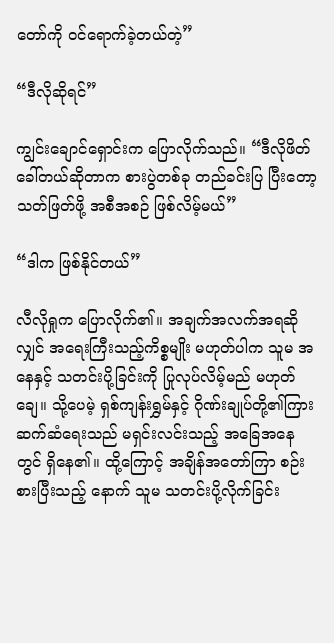တော်ကို ဝင်ရောက်ခဲ့တယ်တဲ့”

“ဒီလိုဆိုရင်”

ကျွင်းချောင်ရှောင်းက ပြောလိုက်သည်။ “ဒီလိုဖိတ်ခေါ်တယ်ဆိုတာက စားပွဲတစ်ခု တည်ခင်းပြ ပြီးတော့ သတ်ဖြတ်ဖို့ အစီအစဉ် ဖြစ်လိမ့်မယ်”

“ဒါက ဖြစ်နိုင်တယ်”

လီလိုရှုက ပြောလိုက်၏။ အချက်အလက်အရဆိုလျှင် အရေးကြီးသည့်ကိစ္စမျိုး မဟုတ်ပါက သူမ အနေနှင့် သတင်းပို့ခြင်းကို ပြုလုပ်လိမ့်မည် မဟုတ်ချေ။ သို့ပေမဲ့ ရှစ်ကျန်းရွှမ်နှင့် ဂိုဏ်းချုပ်တို့၏ကြား ဆက်ဆံရေးသည် မရှင်းလင်းသည့် အခြေအနေတွင် ရှိနေ၏။ ထို့ကြောင့် အချိန်အတော်ကြာ စဉ်းစားပြီးသည့် နောက် သူမ သတင်းပို့လိုက်ခြင်း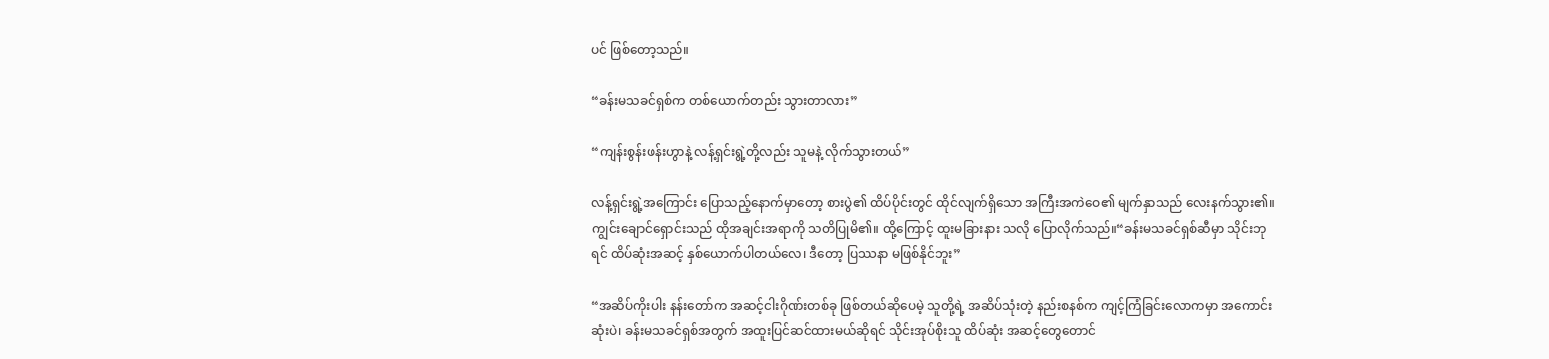ပင် ဖြစ်တော့သည်။

“ခန်းမသခင်ရှစ်က တစ်ယောက်တည်း သွားတာလား”

“ကျန်းစွန်းဖန်းဟွာနဲ့ လန့်ရှင်းရွဲ့တို့လည်း သူမနဲ့ လိုက်သွားတယ်”

လန့်ရှင်းရွဲ့အကြောင်း ပြောသည့်နောက်မှာတော့ စားပွဲ၏ ထိပ်ပိုင်းတွင် ထိုင်လျက်ရှိသော အကြီးအကဲဝေ၏ မျက်နှာသည် လေးနက်သွား၏။ ကျွင်းချောင်ရှောင်းသည် ထိုအချင်းအရာကို သတိပြုမိ၏။ ထို့ကြောင့် ထူးမခြားနား သလို ပြောလိုက်သည်။“ခန်းမသခင်ရှစ်ဆီမှာ သိုင်းဘုရင် ထိပ်ဆုံးအဆင့် နှစ်ယောက်ပါတယ်လေ၊ ဒီတော့ ပြဿနာ မဖြစ်နိုင်ဘူး”

“အဆိပ်ကိုးပါး နန်းတော်က အဆင့်ငါးဂိုဏ်းတစ်ခု ဖြစ်တယ်ဆိုပေမဲ့ သူတို့ရဲ့ အဆိပ်သုံးတဲ့ နည်းစနစ်က ကျင့်ကြံခြင်းလောကမှာ အကောင်းဆုံးပဲ၊ ခန်းမသခင်ရှစ်အတွက် အထူးပြင်ဆင်ထားမယ်ဆိုရင် သိုင်းအုပ်စိုးသူ ထိပ်ဆုံး အဆင့်တွေတောင်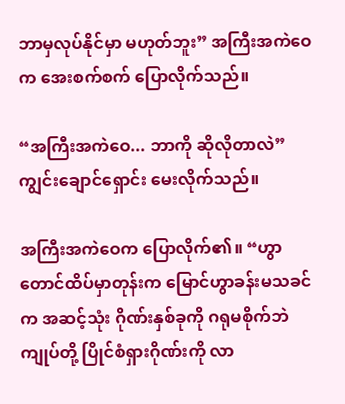ဘာမှလုပ်နိုင်မှာ မဟုတ်ဘူး” အကြီးအကဲဝေက အေးစက်စက် ပြောလိုက်သည်။

“အကြီးအကဲဝေ... ဘာကို ဆိုလိုတာလဲ” ကျွင်းချောင်ရှောင်း မေးလိုက်သည်။

အကြီးအကဲဝေက ပြောလိုက်၏။ “ဟွာတောင်ထိပ်မှာတုန်းက မြောင်ဟွာခန်းမသခင်က အဆင့်သုံး ဂိုဏ်းနှစ်ခုကို ဂရုမစိုက်ဘဲ ကျုပ်တို့ ပြိုင်စံရှားဂိုဏ်းကို လာ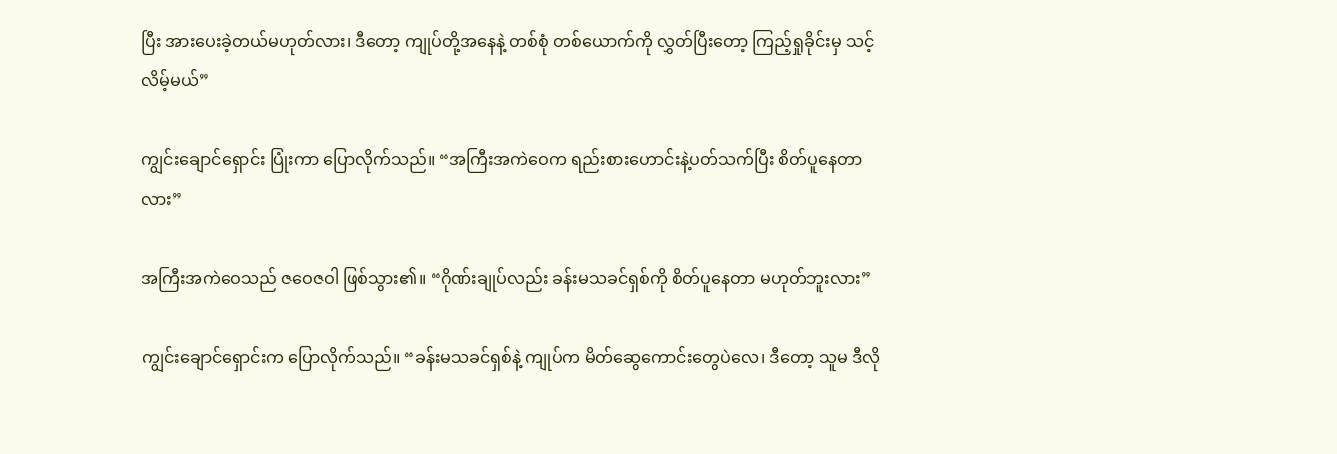ပြီး အားပေးခဲ့တယ်မဟုတ်လား၊ ဒီတော့ ကျုပ်တို့အနေနဲ့ တစ်စုံ တစ်ယောက်ကို လွှတ်ပြီးတော့ ကြည့်ရှုခိုင်းမှ သင့်လိမ့်မယ်”

ကျွင်းချောင်ရှောင်း ပြုံးကာ ပြောလိုက်သည်။ “အကြီးအကဲဝေက ရည်းစားဟောင်းနဲ့ပတ်သက်ပြီး စိတ်ပူနေတာ လား”

အကြီးအကဲဝေသည် ဇဝေဇဝါ ဖြစ်သွား၏။ “ဂိုဏ်းချုပ်လည်း ခန်းမသခင်ရှစ်ကို စိတ်ပူနေတာ မဟုတ်ဘူးလား”

ကျွင်းချောင်ရှောင်းက ပြောလိုက်သည်။ “ခန်းမသခင်ရှစ်နဲ့ ကျုပ်က မိတ်ဆွေကောင်းတွေပဲလေ၊ ဒီတော့ သူမ ဒီလို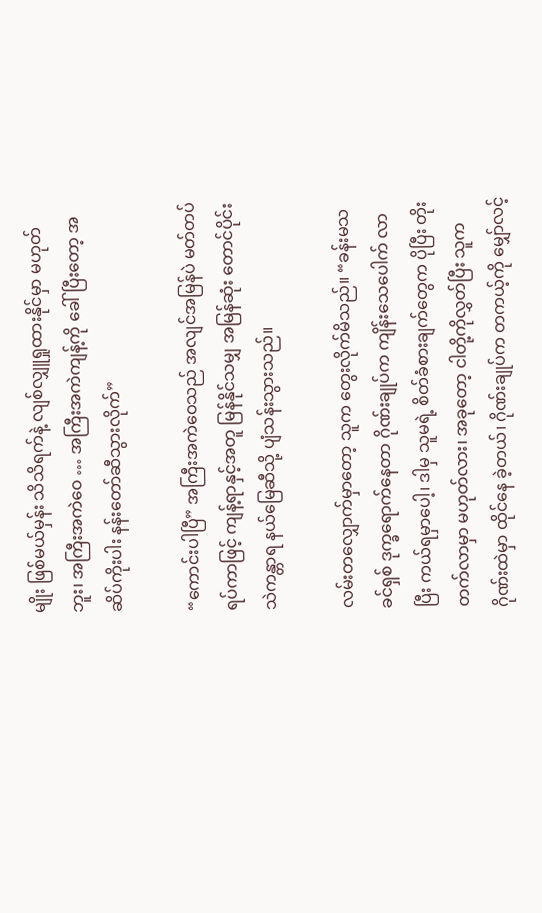မျိုး ဖြစ်မယ်မှန်း သိသိရက်နဲ့ လျစ်လျှူရှုထားနိုင်မှာ မဟုတ်ဘူး၊ အကြီးအကဲဝေ … အကြီးအကဲကျန့်ကို ခေါ်ပြီးတော့ အဆိပ်ကိုးပါး နန်းတော်ဆီသွားလိုက်”

“ကောင်းပါပြီ” အကြီးအကဲဝေသည် အလျင်အမြန်ပဲ မတ်တပ်ရပ်ကာဖြင့် ကျန့်ရာနှင့်အတူ မြန်နိုင်သမျှ အမြန်ဆုံး တောင်ပိုင်းသဲကန္တာရ နယ်မြေဆီသို့ ပျံသန်းသွားသည်။

လမ်းတလျှောက်မှာတော့ သူက တွေးလိုက်မိသည်။ “ခန်းမသခင်ရှစ် ဒုက္ခရောက်နေတာ ဂိုဏ်းချုပ်က ကျိန်းသေပေါက် လာပြီး ကယ်ရမှာပေါ့၊ ဒါမှ သူမရဲ့ စိတ်ခံစားချက်တွေက ပိုပြီး တိုးတက်လာမှာ မဟုတ်လား၊ အခုတော့ ငါတို့ကိုလွှတ်ပြီး သူက ဂိုဏ်းထဲမှာ ထိုင်နေ ခဲ့တယ်၊ ဂိုဏ်းချုပ်က တကယ့်ကို မျှော်လင့်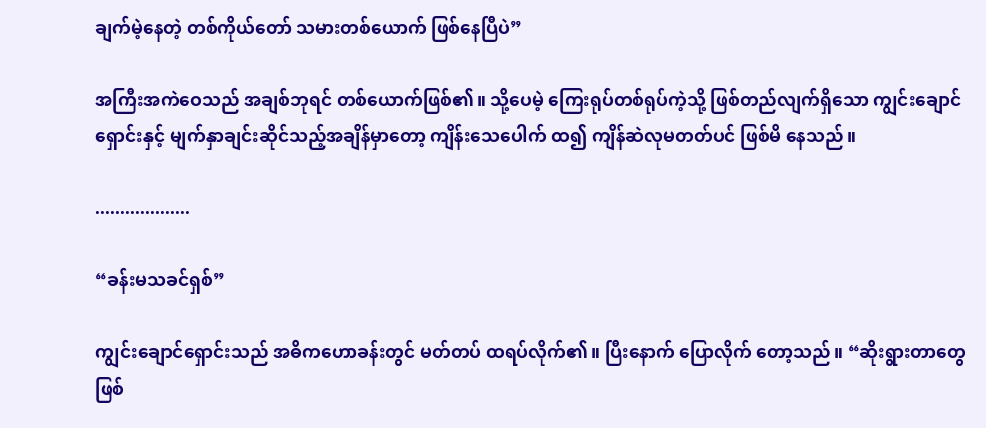ချက်မဲ့နေတဲ့ တစ်ကိုယ်တော် သမားတစ်ယောက် ဖြစ်နေပြီပဲ”

အကြီးအကဲဝေသည် အချစ်ဘုရင် တစ်ယောက်ဖြစ်၏။ သို့ပေမဲ့ ကြေးရုပ်တစ်ရုပ်ကဲ့သို့ ဖြစ်တည်လျက်ရှိသော ကျွင်းချောင်ရှောင်းနှင့် မျက်နှာချင်းဆိုင်သည့်အချိန်မှာတော့ ကျိန်းသေပေါက် ထ၍ ကျိန်ဆဲလုမတတ်ပင် ဖြစ်မိ နေသည်။

...................

“ခန်းမသခင်ရှစ်”

ကျွင်းချောင်ရှောင်းသည် အဓိကဟောခန်းတွင် မတ်တပ် ထရပ်လိုက်၏။ ပြီးနောက် ပြောလိုက် တော့သည်။ “ဆိုးရွားတာတွေ ဖြစ်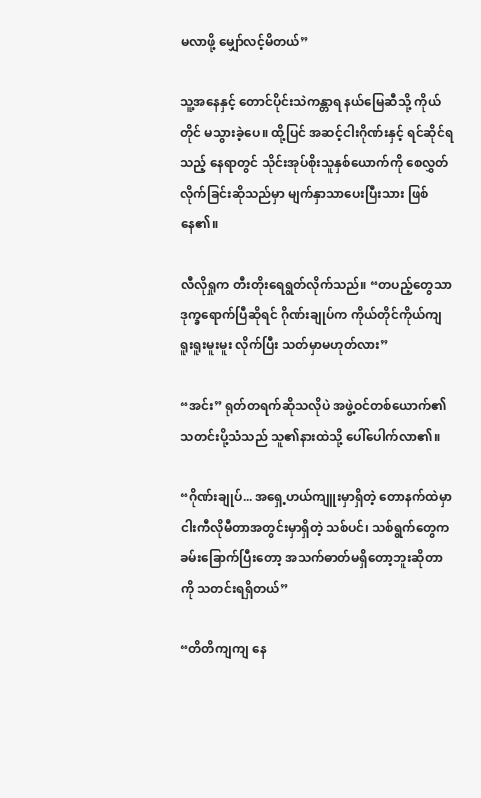မလာဖို့ မျှော်လင့်မိတယ်”

သူ့အနေနှင့် တောင်ပိုင်းသဲကန္တာရ နယ်မြေဆီသို့ ကိုယ်တိုင် မသွားခဲ့ပေ။ ထို့ပြင် အဆင့်ငါးဂိုဏ်းနှင့် ရင်ဆိုင်ရသည့် နေရာတွင် သိုင်းအုပ်စိုးသူနှစ်ယောက်ကို စေလွှတ်လိုက်ခြင်းဆိုသည်မှာ မျက်နှာသာပေးပြီးသား ဖြစ်နေ၏။

လီလိုရှုက တီးတိုးရေရွတ်လိုက်သည်။ “တပည့်တွေသာ ဒုက္ခရောက်ပြီဆိုရင် ဂိုဏ်းချုပ်က ကိုယ်တိုင်ကိုယ်ကျ ရူးရူးမူးမူး လိုက်ပြီး သတ်မှာမဟုတ်လား”

“အင်း” ရုတ်တရက်ဆိုသလိုပဲ အဖွဲ့ဝင်တစ်ယောက်၏ သတင်းပို့သံသည် သူ၏နားထဲသို့ ပေါ်ပေါက်လာ၏။

“ဂိုဏ်းချုပ်... အရှေ့ဟယ်ကျူးမှာရှိတဲ့ တောနက်ထဲမှာ ငါးကီလိုမီတာအတွင်းမှာရှိတဲ့ သစ်ပင်၊ သစ်ရွက်တွေက ခမ်းခြောက်ပြီးတော့ အသက်ဓာတ်မရှိတော့ဘူးဆိုတာကို သတင်းရရှိတယ်”

“တိတိကျကျ နေ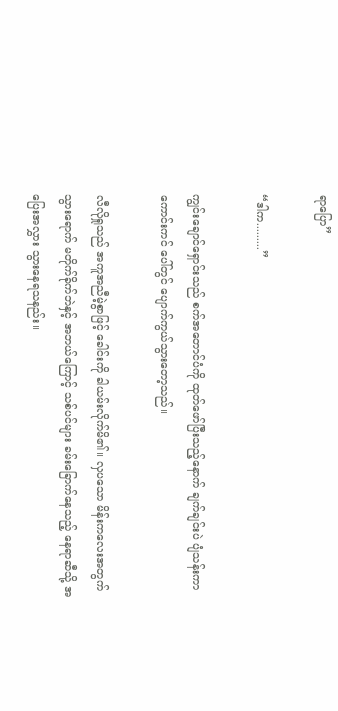ရာပြော”

“ဒါက.........”

ကျွင်းချောင်ရှောင်းသည် စက်အတောင်ပံကို ထုတ်ဖော်ပြီးသည့်နောက် ချက်ချင်းပဲ ပျံသန်းကာ ကောင်းကင် ပေါ်တွင် ပျောက်ကွယ်သွားတော့သည်။

လီလိုရှုသည် အကူအညီမဲ့စွာဖြင့် ခေါင်းကို ခါယမ်းလိုက်မိ၏။ လှပသော မိန်းကလေးအတွက် သွားရောက် မတိုက်ခိုက်ဘဲနှင့် အဘယ်ကြောင့် သစ်ပင်များ ခမ်းခြောက်နေသည့် နေရာဆီသို့ အပြေးအလွှား သွားနေရသနည်း။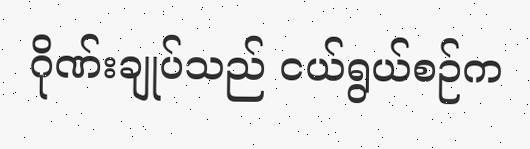ဂိုဏ်းချုပ်သည် ငယ်ရွယ်စဉ်က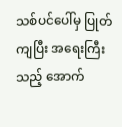သစ်ပင်ပေါ်မှ ပြုတ်ကျပြီး အရေးကြီးသည့် အောက်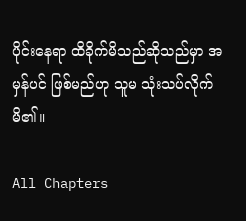ပိုင်းနေရာ ထိခိုက်မိသည်ဆိုသည်မှာ အမှန်ပင် ဖြစ်မည်ဟု သူမ သုံးသပ်လိုက်မိ၏။

All Chapters